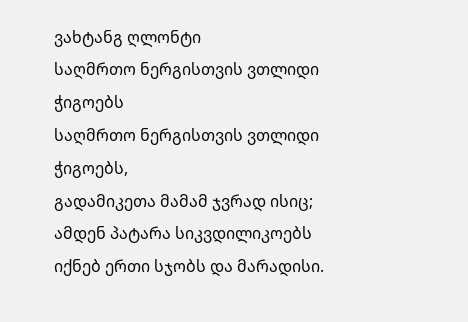ვახტანგ ღლონტი
საღმრთო ნერგისთვის ვთლიდი ჭიგოებს
საღმრთო ნერგისთვის ვთლიდი ჭიგოებს,
გადამიკეთა მამამ ჯვრად ისიც;
ამდენ პატარა სიკვდილიკოებს
იქნებ ერთი სჯობს და მარადისი.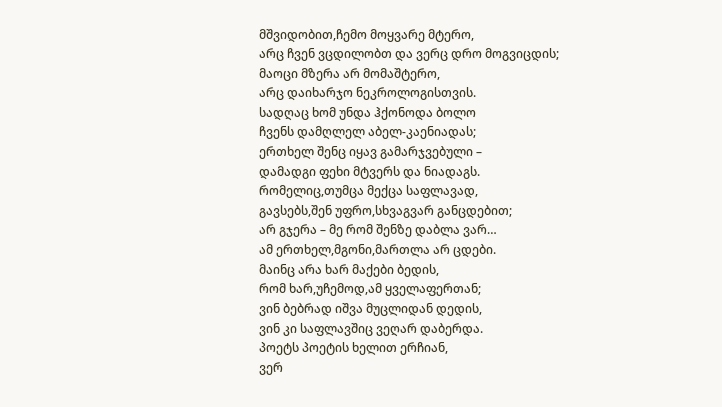მშვიდობით,ჩემო მოყვარე მტერო,
არც ჩვენ ვცდილობთ და ვერც დრო მოგვიცდის;
მაოცი მზერა არ მომაშტერო,
არც დაიხარჯო ნეკროლოგისთვის.
სადღაც ხომ უნდა ჰქონოდა ბოლო
ჩვენს დამღლელ აბელ-კაენიადას;
ერთხელ შენც იყავ გამარჯვებული –
დამადგი ფეხი მტვერს და ნიადაგს.
რომელიც,თუმცა მექცა საფლავად,
გავსებს,შენ უფრო,სხვაგვარ განცდებით;
არ გჯერა – მე რომ შენზე დაბლა ვარ…
ამ ერთხელ,მგონი,მართლა არ ცდები.
მაინც არა ხარ მაქები ბედის,
რომ ხარ,უჩემოდ,ამ ყველაფერთან;
ვინ ბებრად იშვა მუცლიდან დედის,
ვინ კი საფლავშიც ვეღარ დაბერდა.
პოეტს პოეტის ხელით ერჩიან,
ვერ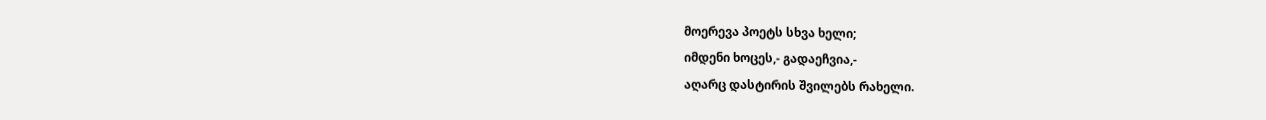მოერევა პოეტს სხვა ხელი;
იმდენი ხოცეს,- გადაეჩვია,-
აღარც დასტირის შვილებს რახელი.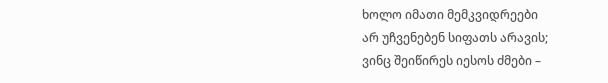ხოლო იმათი მემკვიდრეები
არ უჩვენებენ სიფათს არავის;
ვინც შეიწირეს იესოს ძმები –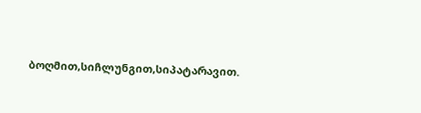ბოღმით,სიჩლუნგით,სიპატარავით.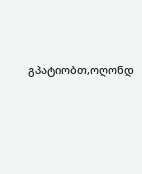გპატიობთ,ოღონდ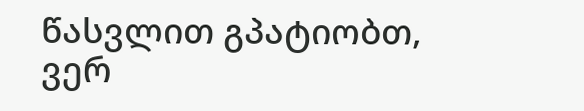წასვლით გპატიობთ,
ვერ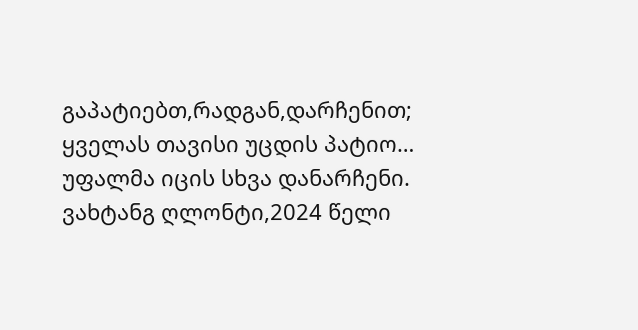გაპატიებთ,რადგან,დარჩენით;
ყველას თავისი უცდის პატიო…
უფალმა იცის სხვა დანარჩენი.
ვახტანგ ღლონტი,2024 წელი